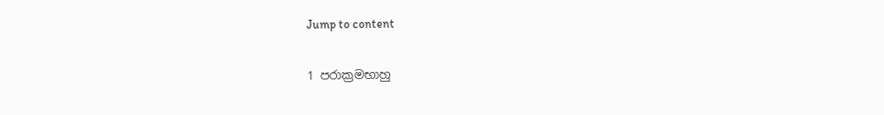Jump to content

1 පරාක්‍රමභාහු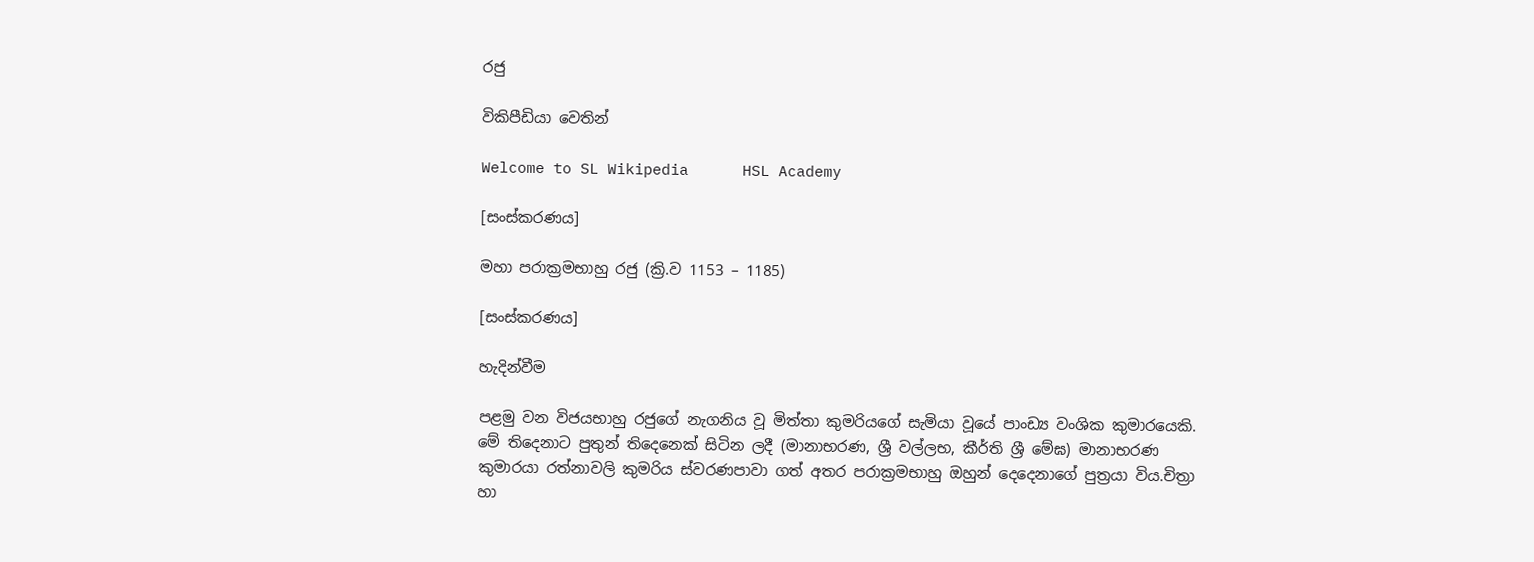රජු

විකිපීඩියා වෙතින්

Welcome to SL Wikipedia      HSL Academy

[සංස්කරණය]

මහා පරාක්‍රමභාහු රජු (ක්‍රි.ව 1153 – 1185)

[සංස්කරණය]

හැදින්වීම

පළමු වන විජයභාහු රජුගේ නැගනිය වූ මිත්තා කුමරියගේ සැමියා වූයේ පාංඩ්‍ය වංශික කුමාරයෙකි. මේ තිදෙනාට පුතුන් තිදෙනෙක් සිටින ලදී (මානාභරණ, ශ්‍රී වල්ලභ, කීර්ති ශ්‍රී මේඝ) මානාභරණ කුමාරයා රත්නාවලි කුමරිය ස්වරණපාවා ගත් අතර පරාක්‍රමභාහු ඔහුන් දෙදෙනාගේ පුත්‍රයා විය.චිත්‍රා හා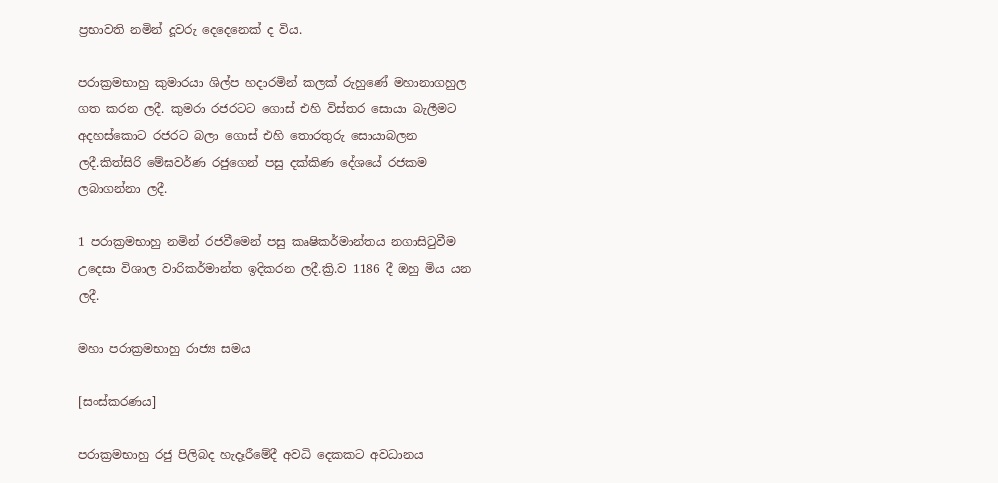ප්‍රභාවති නමින් දූවරු දෙදෙනෙක් ද විය.

පරාක්‍රමභාහු කුමාරයා ශිල්ප හදාරමින් කලක් රුහුණේ මහානාගහුල ගත කරන ලදී. කුමරා රජරටට ගොස් එහි විස්තර සොයා බැලීමට අදහස්කොට රජරට බලා ගොස් එහි තොරතුරු සොයාබලන ලදී.කිත්සිරි මේඝවර්ණ රජුගෙන් පසු දක්කිණ දේශයේ රජකම ලබාගන්නා ලදී.

1 පරාක්‍රමභාහු නමින් රජවීමෙන් පසු කෘෂිකර්මාන්තය නගාසිටුවීම උදෙසා විශාල වාරිකර්මාන්ත ඉදිකරන ලදී.ක්‍රි.ව 1186 දී ඔහු මිය යන ලදී.

මහා පරාක්‍රමභාහු රාජ්‍ය සමය

[සංස්කරණය]

පරාක්‍රමභාහු රජු පිලිබද හැදෑරීමේදී අවධි දෙකකට අවධානය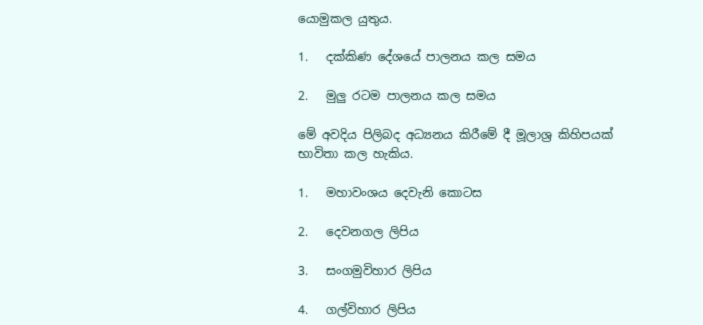යොමුකල යුතුය.

1.   දක්කිණ දේශයේ පාලනය කල සමය

2.   මුලු රටම පාලනය කල සමය

මේ අවදිය පිලිබද අධ්‍යනය කිරීමේ දී මූලාශ්‍ර කිහිපයක් භාවිතා කල හැකිය.

1.   මහාවංශය දෙවැනි කොටස

2.   දෙවනගල ලිපිය

3.   සංගමුවිහාර ලිපිය

4.   ගල්විහාර ලිපිය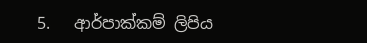5.   ආර්පාක්කම් ලිපිය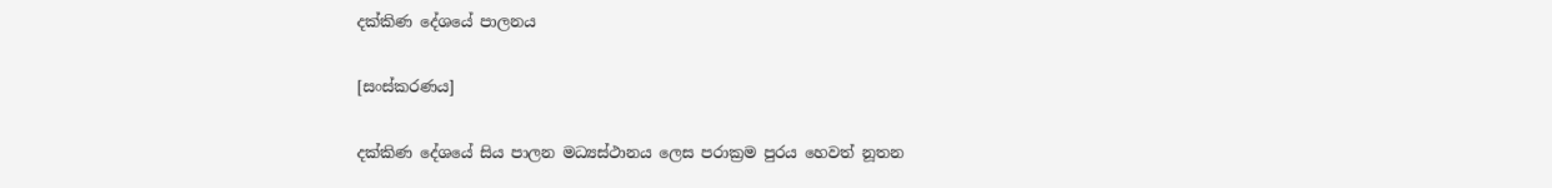දක්කිණ දේශයේ පාලනය

[සංස්කරණය]

දක්කිණ දේශයේ සිය පාලන මධ්‍යස්ථානය ලෙස ‍පරාක්‍රම පුරය හෙවත් නූතන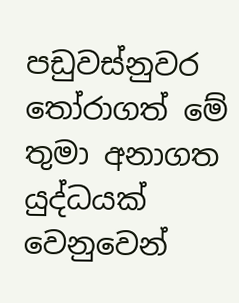පඩුවස්නුවර තෝරාගත් මේ තුමා අනාගත යුද්ධයක් වෙනුවෙන්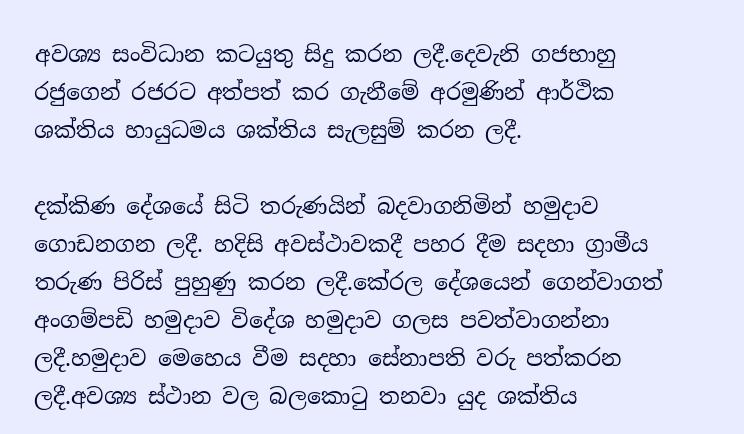අවශ්‍ය සංවිධාන කටයුතු සිදු කරන ලදී.දෙවැනි ගජභාහු රජුගෙන් රජරට අත්පත් කර ගැනීමේ අරමුණින් ආර්ථික ශක්තිය හායුධමය ශක්තිය සැලසුම් කරන ලදී.

දක්කිණ දේශයේ සිටි තරුණයින් බදවාගනිමින් හමුදාව ගොඩනගන ලදී. හදිසි අවස්ථාවකදී පහර දීම සදහා ග්‍රාමීය තරුණ පිරිස් පුහුණු කරන ලදී.කේරල දේශයෙන් ගෙන්වාගත් අංගම්පඩි හමුදාව විදේශ හමුදාව ගලස පවත්වාගන්නා ලදී.හමුදාව මෙහෙය වීම සදහා සේනාපති වරු පත්කරන ලදී.අවශ්‍ය ස්ථාන වල බලකොටු තනවා යුද ශක්තිය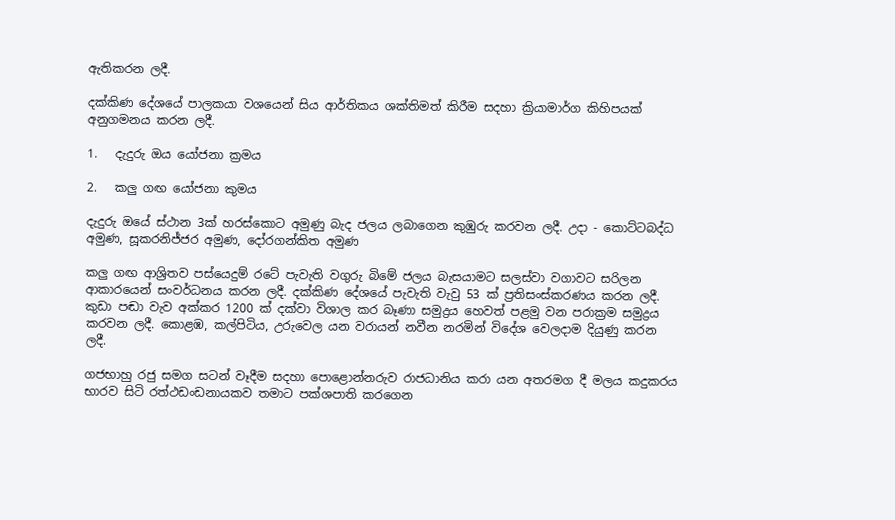ඇතිකරන ලදී.

දක්කිණ‍ දේශයේ පාලකයා වශයෙන් සිය ආර්තිකය ශක්තිමත් කිරීම සදහා ක්‍රියාමාර්ග කිහිපයක් අනුගමනය කරන ලදී.

1.   දැදුරු ඔය යෝජනා ක්‍රමය

2.   කලු ගඟ යෝජනා කුමය

දැදුරු ඔයේ ස්ථාන 3ක් හරස්කොට අමුණු බැද ජලය ලබාගෙන කුඹුරු කරවන ලදී. උදා - කොට්ටබද්ධ අමුණ, සූකරනිජ්ජර අමුණ, දෝරගන්කිත අමුණ

කලු ගඟ ආශ්‍රිතව පස්යෙදුම් රටේ පැවැති වගුරු බිමේ ජලය බැසයාමට සලස්වා වගාවට සරිලන ආකාරයෙන් සංවර්ධනය කරන ලදී. දක්කිණ දේශයේ පැවැති වැවු 53 ක් ප්‍රතිසංස්කරණය කරන ලදී. කුඩා පඬා වැව අක්කර 1200 ක් දක්වා විශාල කර බෑණා සමුද්‍රය හෙවත් පළමු වන පරාක්‍රම සමුද්‍රය කරවන ලදී. කොළඹ, කල්පිටිය, උරුවෙල යන වරායන් නවීන නරමින් විදේශ වෙලදාම දියුණු කරන ලදී.

ගජභාහු රජු සමග සටන් වෑදීම සදහා ‍පොළොන්නරුව රාජධානිය කරා යන අතරමග දී මලය කදුකරය භාරව සිටි රත්ථඩංඩනායකව තමාට පක්ශපාති කරගෙන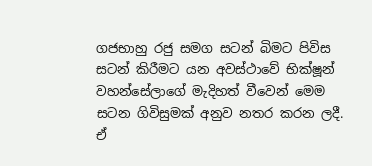ගජභාහු රජු සමග සටන් බිමට පිවිස සටන් කිරීමට යන අවස්ථාවේ භික්ෂූන් වහන්සේලාගේ මැදිහත් වීවෙන් මෙම සටන ගිවිසුමක් අනුව නතර කරන ලදී. ඒ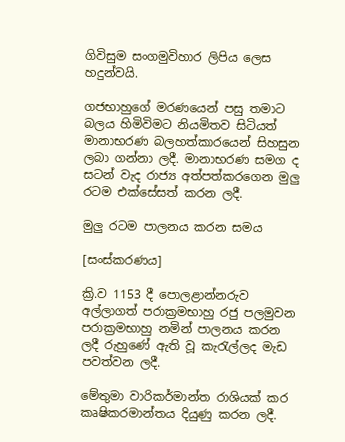ගිවිසුම සංගමුවිහාර ලිපිය ලෙස හදුන්වයි.

ගජභාහු‍ගේ මරණයෙන් පසු තමාට බලය හිමිවිමට නියමිතව සිටියත් මානාභරණ බලහත්කාරයෙන් සිහසුන ලබා ගන්නා ලදී. මානාභරණ සමග ද සටන් වැද රාජ්‍ය අත්පත්කරගෙන මුලු රටම එක්සේසත් කරන ලදී.

මුලු රටම පාලනය කරන සමය

[සංස්කරණය]

ක්‍රි.ව 1153 දී පොලළාන්නරුව අල්ලාගත් පරාක්‍රමභාහු රජු පලමුවන පරාක්‍රමභාහු නමින් පාලනය කරන ලදී රුහුණේ ඇති වූ කැරැල්ලද මැඩ පවත්වන ලදී.

මේතුමා වාරිකර්මාන්ත රාශියක් කර කෘෂිකරමාන්තය දියුණු කරන ලදී.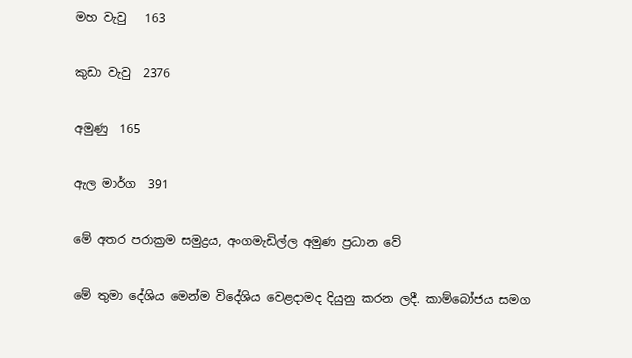මහ වැවු   163

කුඩා වැවු  2376

අමුණු  165

ඇල මාර්ග  391

මේ අතර පරාක්‍රම සමුද්‍රය, අංගමැඩිල්ල අමුණ ප්‍රධාන වේ

මේ තුමා දේශිය මෙන්ම විදේශිය වෙළදාමද දියුනු කරන ලදී. කාම්බෝජය සමග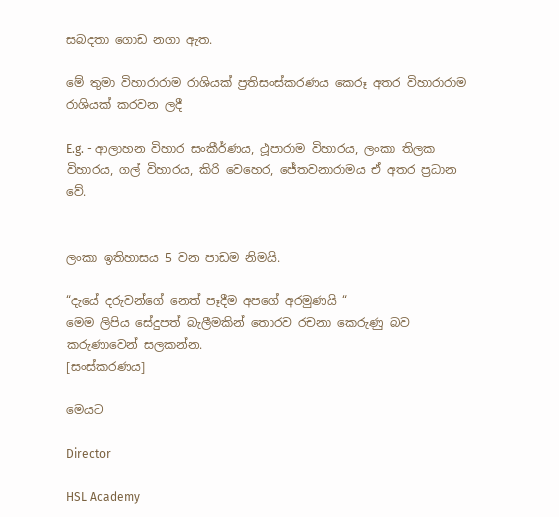සබදතා ගොඩ නගා ඇත.

මේ තුමා විහාරාරාම රාශියක් ප්‍රතිසංස්කරණය කෙරූ අතර විහාරාරාම රාශියක් කරවන ලදී

E.g. - ආලාහන විහාර සංකීර්ණය, ථූපාරාම විහා‍රය, ලංකා තිලක විහාරය, ගල් විහාරය, කිරි වෙහෙර, ජේතවනාරාමය ඒ අතර ප්‍රධාන වේ.


ලංකා ඉතිහාසය 5 වන පාඩම නිමයි.

“දැයේ දරුවන්ගේ නෙත් පෑදීම අපගේ අරමුණයි “
මෙම ලිපිය සේදුපත් බැලීමකින් තොරව රචනා කෙරුණු බව කරුණාවෙන් සලකන්න.
[සංස්කරණය]

මෙයට

Director

HSL Academy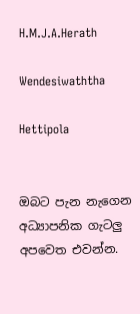H.M.J.A.Herath

Wendesiwaththa

Hettipola


ඔබට පැන නැගෙන අධ්‍යාපනික ගැටලු අපවෙත එවන්න.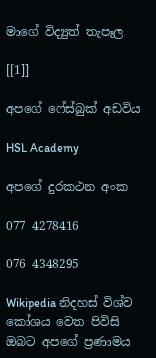මාගේ විද්‍යුත් තැපෑල

[[1]]

අපගේ ෆේස්බුක් අඩවිය

HSL Academy

අපගේ දුරකථන අංක

077 4278416

076 4348295

Wikipedia නිදහස් විශ්ව කෝශය වෙත පිවිසි ඔබට අපගේ ප්‍රණාමය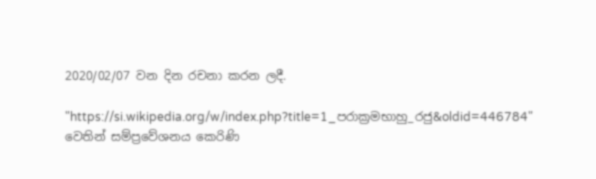2020/02/07 වන දින රචනා කරන ලදී.

"https://si.wikipedia.org/w/index.php?title=1_පරාක්‍රමභාහු_රජු&oldid=446784" වෙතින් සම්ප්‍රවේශනය කෙරිණි